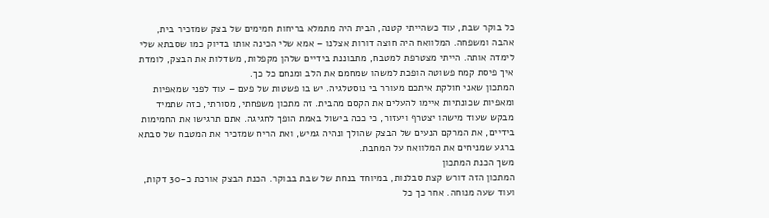כל בוקר שבת, עוד כשהייתי קטנה, הבית היה מתמלא בריחות חמימים של בצק שמזכיר בית, אהבה ומשפחה. המלוואח היה חוצה דורות אצלנו – אמא שלי הכינה אותו בדיוק כמו שסבתא שלי לימדה אותה. הייתי מצטרפת למטבח, מתבוננת בידיים שלהן מקפלות, משדלות את הבצק, לומדת איך פיסת קמח פשוטה הופכת למשהו שמחמם את הלב ומנחם כל כך.
המתכון שאני חולקת איתכם מעורר בי נוסטלגיה. יש בו פשטות של פעם – עוד לפני שמאפיות ומאפיות שכונתיות איימו להעלים את הקסם מהבית. זה מתכון משפחתי, מסורתי, כזה שתמיד מבקש שעוד מישהו יצטרף ויעזור, כי ככה בישול באמת הופך לחגיגה. אתם תרגישו את החמימות בידיים, את המרקם הנעים של הבצק שהולך ונהיה גמיש, ואת הריח שמזכיר את המטבח של סבתא ברגע שמניחים את המלוואח על המחבת.
משך הכנת המתכון
המתכון הזה דורש קצת סבלנות, במיוחד בנחת של שבת בבוקר. הכנת הבצק אורכת כ-30 דקות, ועוד שעה מנוחה. אחר כך כל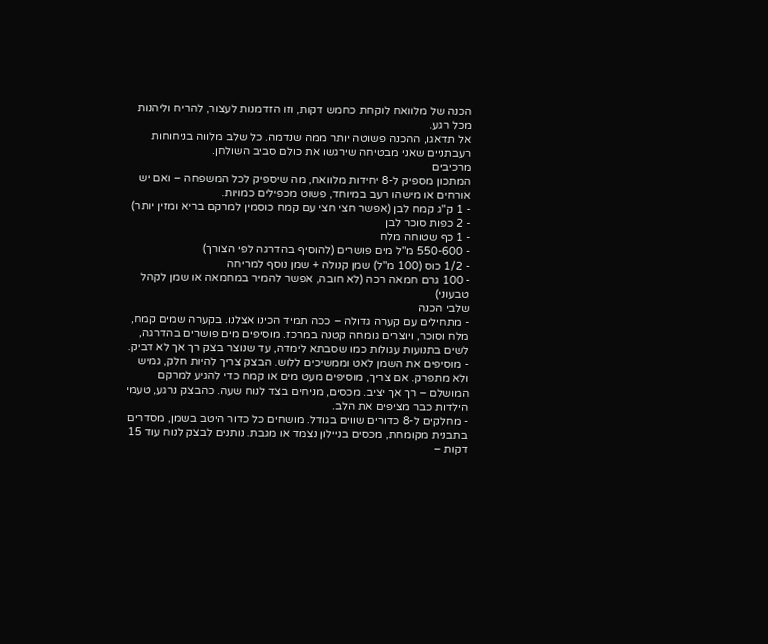הכנה של מלוואח לוקחת כחמש דקות, וזו הזדמנות לעצור, להריח וליהנות מכל רגע.
אל תדאגו, ההכנה פשוטה יותר ממה שנדמה. כל שלב מלווה בניחוחות רעבתניים שאני מבטיחה שירגשו את כולם סביב השולחן.
מרכיבים
המתכון מספיק ל-8 יחידות מלוואח, מה שיספיק לכל המשפחה – ואם יש אורחים או מישהו רעב במיוחד, פשוט מכפילים כמויות.
- 1 ק"ג קמח לבן (אפשר חצי חצי עם קמח כוסמין למרקם בריא ומזין יותר)
- 2 כפות סוכר לבן
- 1 כף שטוחה מלח
- 550-600 מ"ל מים פושרים (להוסיף בהדרגה לפי הצורך)
- 1/2 כוס (100 מ"ל) שמן קנולה + שמן נוסף למריחה
- 100 גרם חמאה רכה (לא חובה, אפשר להמיר במחמאה או שמן לקהל טבעוני)
שלבי הכנה
- מתחילים עם קערה גדולה – ככה תמיד הכינו אצלנו. בקערה שמים קמח, מלח וסוכר, ויוצרים גומחה קטנה במרכז. מוסיפים מים פושרים בהדרגה, לשים בתנועות עגולות כמו שסבתא לימדה, עד שנוצר בצק רך אך לא דביק.
- מוסיפים את השמן לאט וממשיכים ללוש. הבצק צריך להיות חלק, גמיש ולא מתפרק. אם צריך, מוסיפים מעט מים או קמח כדי להגיע למרקם המושלם – רך אך יציב. מכסים, מניחים בצד לנוח שעה. כהבצק נרגע, טעמי הילדות כבר מציפים את הלב.
- מחלקים ל-8 כדורים שווים בגודל. מושחים כל כדור היטב בשמן, מסדרים בתבנית מקומחת, מכסים בניילון נצמד או מגבת. נותנים לבצק לנוח עוד 15 דקות –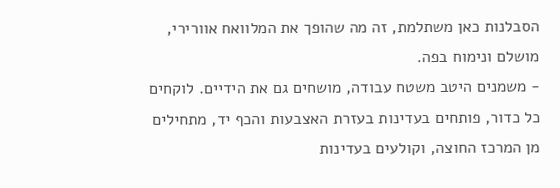הסבלנות כאן משתלמת, זה מה שהופך את המלוואח אוורירי, מושלם ונימוח בפה.
- משמנים היטב משטח עבודה, מושחים גם את הידיים. לוקחים כל כדור, פותחים בעדינות בעזרת האצבעות והכף יד, מתחילים מן המרכז החוצה, וקולעים בעדינות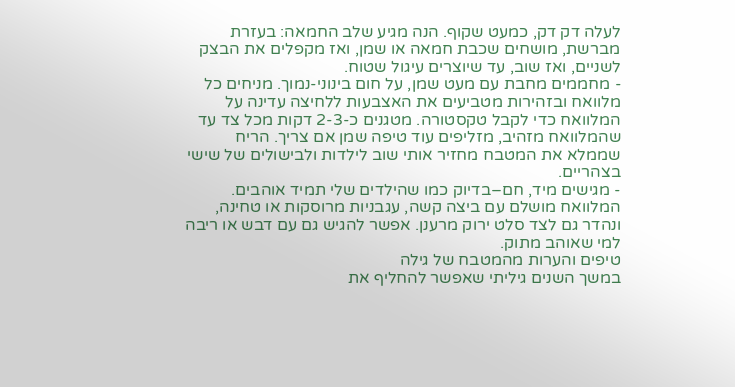לעלה דק דק, כמעט שקוף. הנה מגיע שלב החמאה: בעזרת מברשת, מושחים שכבת חמאה או שמן, ואז מקפלים את הבצק לשניים, ואז שוב, עד שיוצרים עיגול שטוח.
- מחממים מחבת עם מעט שמן, על חום בינוני-נמוך. מניחים כל מלוואח ובזהירות מטביעים את האצבעות ללחיצה עדינה על המלוואח כדי לקבל טקסטורה. מטגנים כ-2-3 דקות מכל צד עד שהמלוואח מזהיב, מזליפים עוד טיפה שמן אם צריך. הריח שממלא את המטבח מחזיר אותי שוב לילדות ולבישולים של שישי בצהריים.
- מגישים מיד, חם–בדיוק כמו שהילדים שלי תמיד אוהבים. המלוואח מושלם עם ביצה קשה, עגבניות מרוסקות או טחינה, ונהדר גם לצד סלט ירוק מרענן. אפשר להגיש גם עם דבש או ריבה למי שאוהב מתוק.
טיפים והערות מהמטבח של גילה
במשך השנים גיליתי שאפשר להחליף את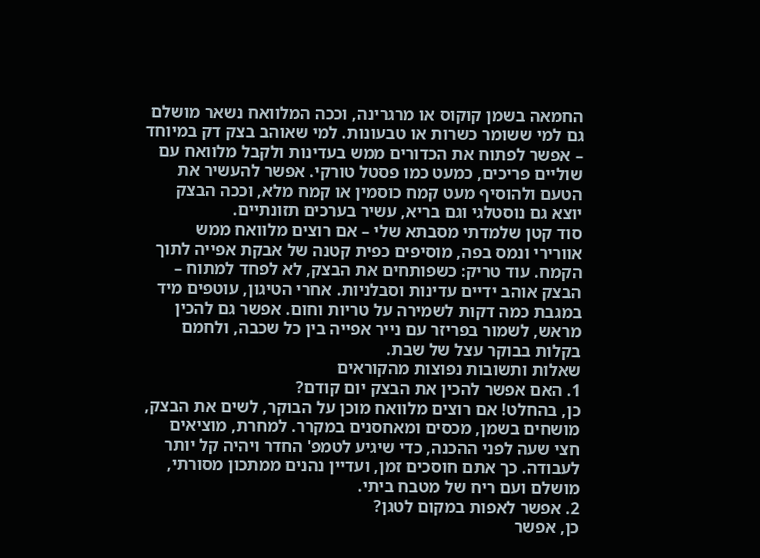החמאה בשמן קוקוס או מרגרינה, וככה המלוואח נשאר מושלם גם למי ששומר כשרות או טבעונות. למי שאוהב בצק דק במיוחד – אפשר לפתוח את הכדורים ממש בעדינות ולקבל מלוואח עם שוליים פריכים, כמעט כמו פסטל טורקי. אפשר להעשיר את הטעם ולהוסיף מעט קמח כוסמין או קמח מלא, וככה הבצק יוצא גם נוסטלגי וגם בריא, עשיר בערכים תזונתיים.
סוד קטן שלמדתי מסבתא שלי – אם רוצים מלוואח ממש אוורירי ונמס בפה, מוסיפים כפית קטנה של אבקת אפייה לתוך הקמח. עוד טריק: כשפותחים את הבצק, לא לפחד למתוח – הבצק אוהב ידיים עדינות וסבלניות. אחרי הטיגון, עוטפים מיד במגבת כמה דקות לשמירה על טריות וחום. אפשר גם להכין מראש, לשמור בפריזר עם נייר אפייה בין כל שכבה, ולחמם בקלות בבוקר עצל של שבת.
שאלות ותשובות נפוצות מהקוראים
1. האם אפשר להכין את הבצק יום קודם?
כן, בהחלט! אם רוצים מלוואח מוכן על הבוקר, לשים את הבצק, מושחים בשמן, מכסים ומאחסנים במקרר. למחרת, מוציאים חצי שעה לפני ההכנה, כדי שיגיע לטמפ' החדר ויהיה קל יותר לעבודה. כך אתם חוסכים זמן, ועדיין נהנים ממתכון מסורתי, מושלם ועם ריח של מטבח ביתי.
2. אפשר לאפות במקום לטגן?
כן, אפשר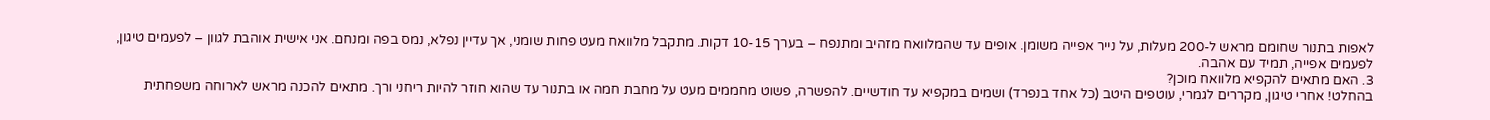לאפות בתנור שחומם מראש ל-200 מעלות, על נייר אפייה משומן. אופים עד שהמלוואח מזהיב ומתנפח – בערך 10-15 דקות. מתקבל מלוואח מעט פחות שומני, אך עדיין נפלא, נמס בפה ומנחם. אני אישית אוהבת לגוון – לפעמים טיגון, לפעמים אפייה, תמיד עם אהבה.
3. האם מתאים להקפיא מלוואח מוכן?
בהחלט! אחרי טיגון, מקררים לגמרי, עוטפים היטב (כל אחד בנפרד) ושמים במקפיא עד חודשיים. להפשרה, פשוט מחממים מעט על מחבת חמה או בתנור עד שהוא חוזר להיות ריחני ורך. מתאים להכנה מראש לארוחה משפחתית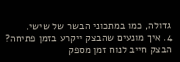גדולה, כמו במתכוני הבשר של שישי.
4. איך מונעים שהבצק ייקרע בזמן פתיחה?
הבצק חייב לנוח זמן מספק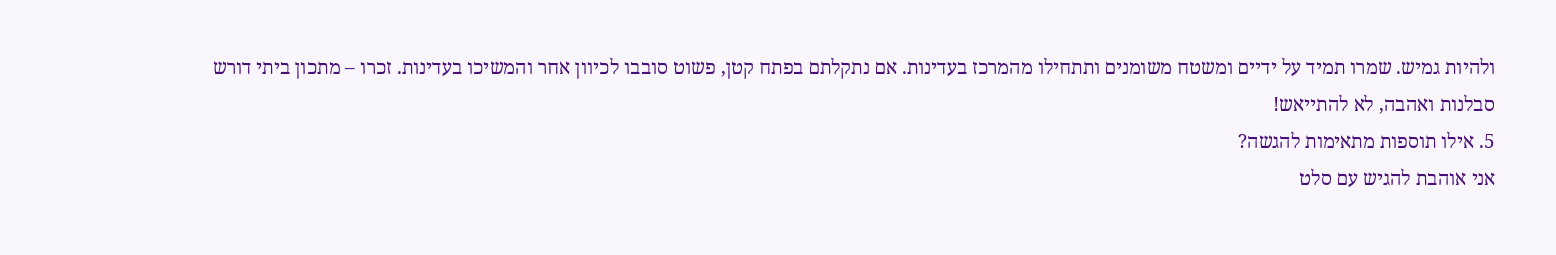ולהיות גמיש. שמרו תמיד על ידיים ומשטח משומנים ותתחילו מהמרכז בעדינות. אם נתקלתם בפתח קטן, פשוט סובבו לכיוון אחר והמשיכו בעדינות. זכרו – מתכון ביתי דורש סבלנות ואהבה, לא להתייאש!
5. אילו תוספות מתאימות להגשה?
אני אוהבת להגיש עם סלט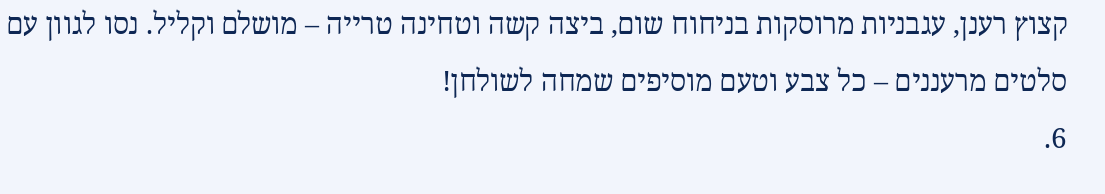קצוץ רענן, עגבניות מרוסקות בניחוח שום, ביצה קשה וטחינה טרייה – מושלם וקליל. נסו לגוון עם סלטים מרעננים – כל צבע וטעם מוסיפים שמחה לשולחן!
6.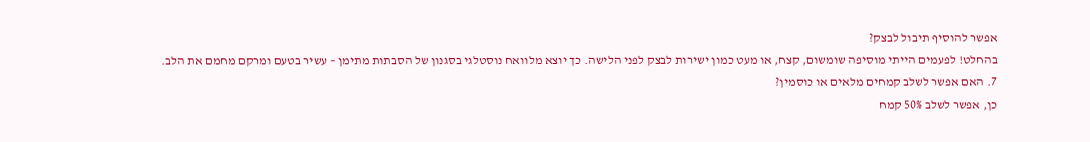אפשר להוסיף תיבול לבצק?
בהחלט! לפעמים הייתי מוסיפה שומשום, קצח, או מעט כמון ישירות לבצק לפני הלישה. כך יוצא מלוואח נוסטלגי בסגנון של הסבתות מתימן – עשיר בטעם ומרקם מחמם את הלב.
7. האם אפשר לשלב קמחים מלאים או כוסמין?
כן, אפשר לשלב 50% קמח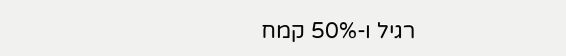רגיל ו-50% קמח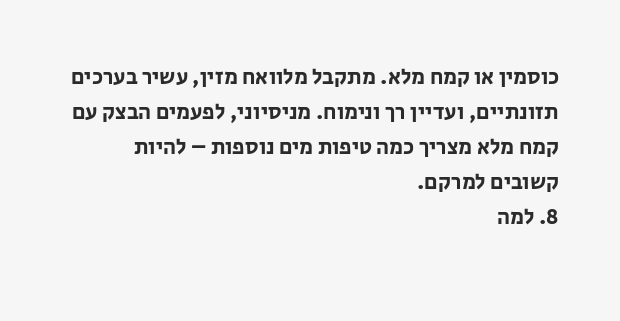כוסמין או קמח מלא. מתקבל מלוואח מזין, עשיר בערכים תזונתיים, ועדיין רך ונימוח. מניסיוני, לפעמים הבצק עם קמח מלא מצריך כמה טיפות מים נוספות – להיות קשובים למרקם.
8. למה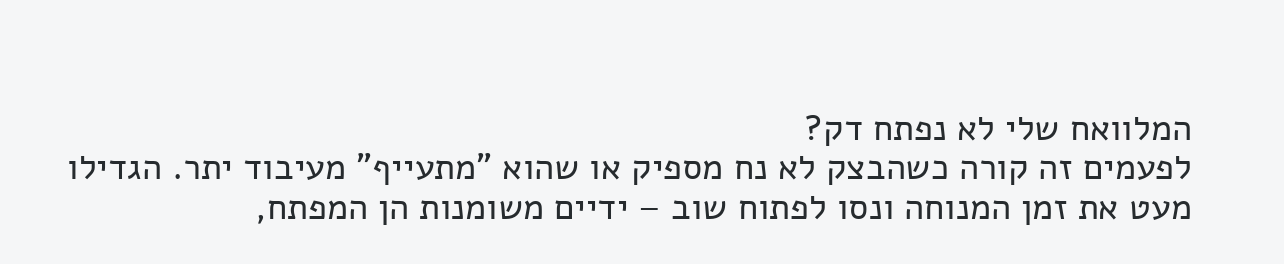המלוואח שלי לא נפתח דק?
לפעמים זה קורה כשהבצק לא נח מספיק או שהוא "מתעייף" מעיבוד יתר. הגדילו מעט את זמן המנוחה ונסו לפתוח שוב – ידיים משומנות הן המפתח,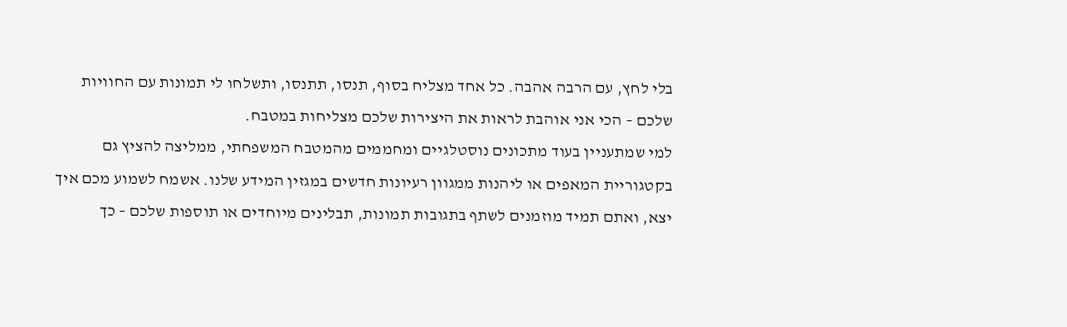בלי לחץ, עם הרבה אהבה. כל אחד מצליח בסוף, תנסו, תתנסו, ותשלחו לי תמונות עם החוויות שלכם – הכי אני אוהבת לראות את היצירות שלכם מצליחות במטבח.
למי שמתעניין בעוד מתכונים נוסטלגיים ומחממים מהמטבח המשפחתי, ממליצה להציץ גם בקטגוריית המאפים או ליהנות ממגוון רעיונות חדשים במגזין המידע שלנו. אשמח לשמוע מכם איך יצא, ואתם תמיד מוזמנים לשתף בתגובות תמונות, תבלינים מיוחדים או תוספות שלכם – כך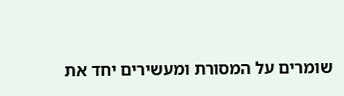שומרים על המסורת ומעשירים יחד את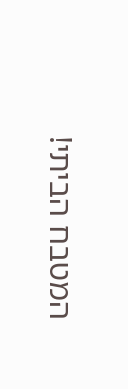המטבח הביתי!